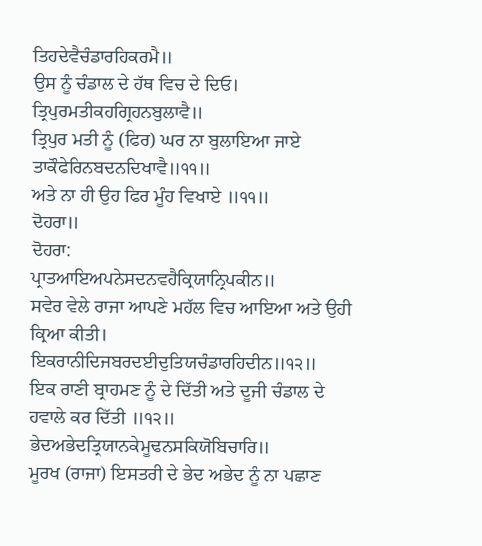ਤਿਹਦੇਵੈਚੰਡਾਰਹਿਕਰਮੈ॥
ਉਸ ਨੂੰ ਚੰਡਾਲ ਦੇ ਹੱਥ ਵਿਚ ਦੇ ਦਿਓ।
ਤ੍ਰਿਪੁਰਮਤੀਕਹਗ੍ਰਿਹਨਬੁਲਾਵੈ॥
ਤ੍ਰਿਪੁਰ ਮਤੀ ਨੂੰ (ਫਿਰ) ਘਰ ਨਾ ਬੁਲਾਇਆ ਜਾਏ
ਤਾਕੌਫੇਰਿਨਬਦਨਦਿਖਾਵੈ॥੧੧॥
ਅਤੇ ਨਾ ਹੀ ਉਹ ਫਿਰ ਮੂੰਹ ਵਿਖਾਏ ॥੧੧॥
ਦੋਹਰਾ॥
ਦੋਹਰਾ:
ਪ੍ਰਾਤਆਇਅਪਨੇਸਦਨਵਹੈਕ੍ਰਿਯਾਨ੍ਰਿਪਕੀਨ॥
ਸਵੇਰ ਵੇਲੇ ਰਾਜਾ ਆਪਣੇ ਮਹੱਲ ਵਿਚ ਆਇਆ ਅਤੇ ਉਹੀ ਕ੍ਰਿਆ ਕੀਤੀ।
ਇਕਰਾਨੀਦਿਜਬਰਦਈਦੁਤਿਯਚੰਡਾਰਹਿਦੀਨ॥੧੨॥
ਇਕ ਰਾਣੀ ਬ੍ਰਾਹਮਣ ਨੂੰ ਦੇ ਦਿੱਤੀ ਅਤੇ ਦੂਜੀ ਚੰਡਾਲ ਦੇ ਹਵਾਲੇ ਕਰ ਦਿੱਤੀ ॥੧੨॥
ਭੇਦਅਭੇਦਤ੍ਰਿਯਾਨਕੇਮੂਢਨਸਕਿਯੋਬਿਚਾਰਿ॥
ਮੂਰਖ (ਰਾਜਾ) ਇਸਤਰੀ ਦੇ ਭੇਦ ਅਭੇਦ ਨੂੰ ਨਾ ਪਛਾਣ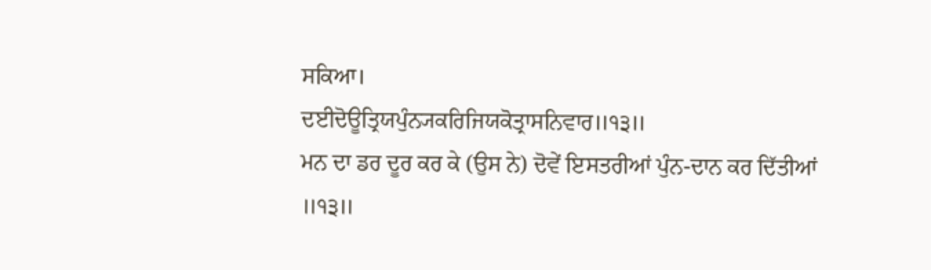ਸਕਿਆ।
ਦਈਦੋਊਤ੍ਰਿਯਪੁੰਨ੍ਯਕਰਿਜਿਯਕੋਤ੍ਰਾਸਨਿਵਾਰ॥੧੩॥
ਮਨ ਦਾ ਡਰ ਦੂਰ ਕਰ ਕੇ (ਉਸ ਨੇ) ਦੋਵੇਂ ਇਸਤਰੀਆਂ ਪੁੰਨ-ਦਾਨ ਕਰ ਦਿੱਤੀਆਂ ॥੧੩॥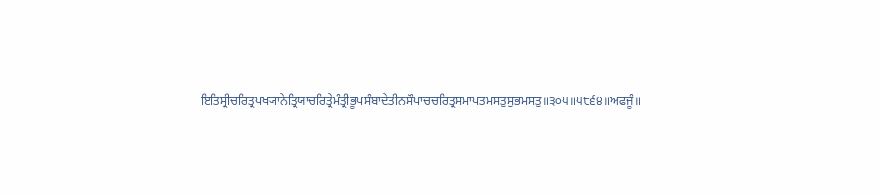ਇਤਿਸ੍ਰੀਚਰਿਤ੍ਰਪਖ੍ਯਾਨੇਤ੍ਰਿਯਾਚਰਿਤ੍ਰੇਮੰਤ੍ਰੀਭੂਪਸੰਬਾਦੇਤੀਨਸੌਪਾਚਚਰਿਤ੍ਰਸਮਾਪਤਮਸਤੁਸੁਭਮਸਤੁ॥੩੦੫॥੫੮੬੪॥ਅਫਜੂੰ॥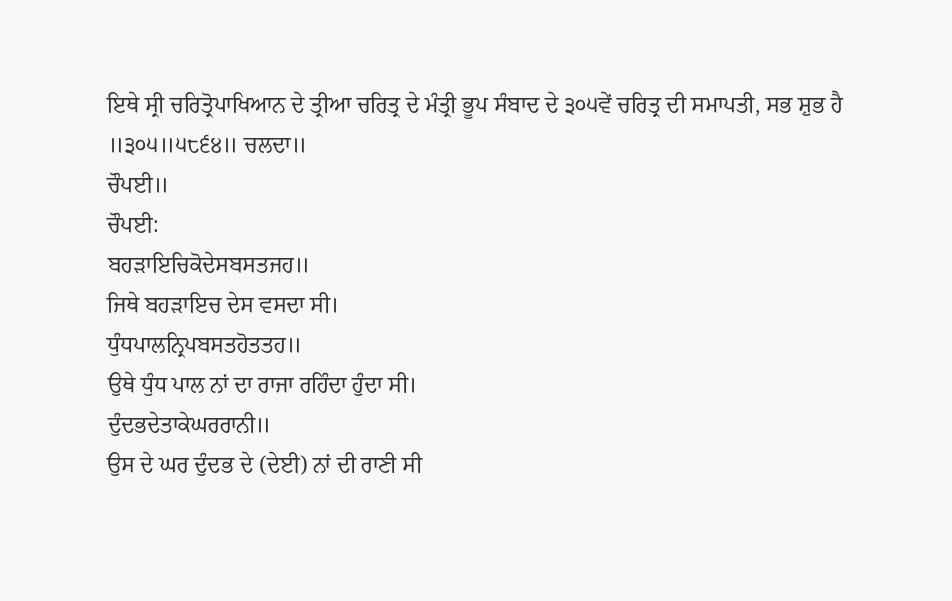ਇਥੇ ਸ੍ਰੀ ਚਰਿਤ੍ਰੋਪਾਖਿਆਨ ਦੇ ਤ੍ਰੀਆ ਚਰਿਤ੍ਰ ਦੇ ਮੰਤ੍ਰੀ ਭੂਪ ਸੰਬਾਦ ਦੇ ੩੦੫ਵੇਂ ਚਰਿਤ੍ਰ ਦੀ ਸਮਾਪਤੀ, ਸਭ ਸ਼ੁਭ ਹੈ ॥੩੦੫॥੫੮੬੪॥ ਚਲਦਾ॥
ਚੌਪਈ॥
ਚੌਪਈ:
ਬਹੜਾਇਚਿਕੋਦੇਸਬਸਤਜਹ॥
ਜਿਥੇ ਬਹੜਾਇਚ ਦੇਸ ਵਸਦਾ ਸੀ।
ਧੁੰਧਪਾਲਨ੍ਰਿਪਬਸਤਹੋਤਤਹ॥
ਉਥੇ ਧੁੰਧ ਪਾਲ ਨਾਂ ਦਾ ਰਾਜਾ ਰਹਿੰਦਾ ਹੁੰਦਾ ਸੀ।
ਦੁੰਦਭਦੇਤਾਕੇਘਰਰਾਨੀ॥
ਉਸ ਦੇ ਘਰ ਦੁੰਦਭ ਦੇ (ਦੇਈ) ਨਾਂ ਦੀ ਰਾਣੀ ਸੀ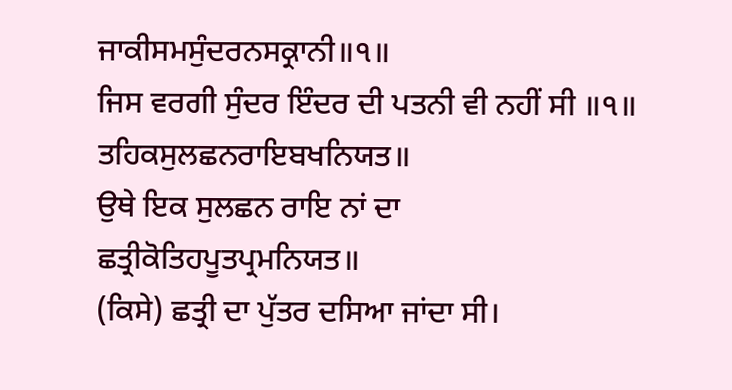ਜਾਕੀਸਮਸੁੰਦਰਨਸਕ੍ਰਾਨੀ॥੧॥
ਜਿਸ ਵਰਗੀ ਸੁੰਦਰ ਇੰਦਰ ਦੀ ਪਤਨੀ ਵੀ ਨਹੀਂ ਸੀ ॥੧॥
ਤਹਿਕਸੁਲਛਨਰਾਇਬਖਨਿਯਤ॥
ਉਥੇ ਇਕ ਸੁਲਛਨ ਰਾਇ ਨਾਂ ਦਾ
ਛਤ੍ਰੀਕੋਤਿਹਪੂਤਪ੍ਰਮਨਿਯਤ॥
(ਕਿਸੇ) ਛਤ੍ਰੀ ਦਾ ਪੁੱਤਰ ਦਸਿਆ ਜਾਂਦਾ ਸੀ।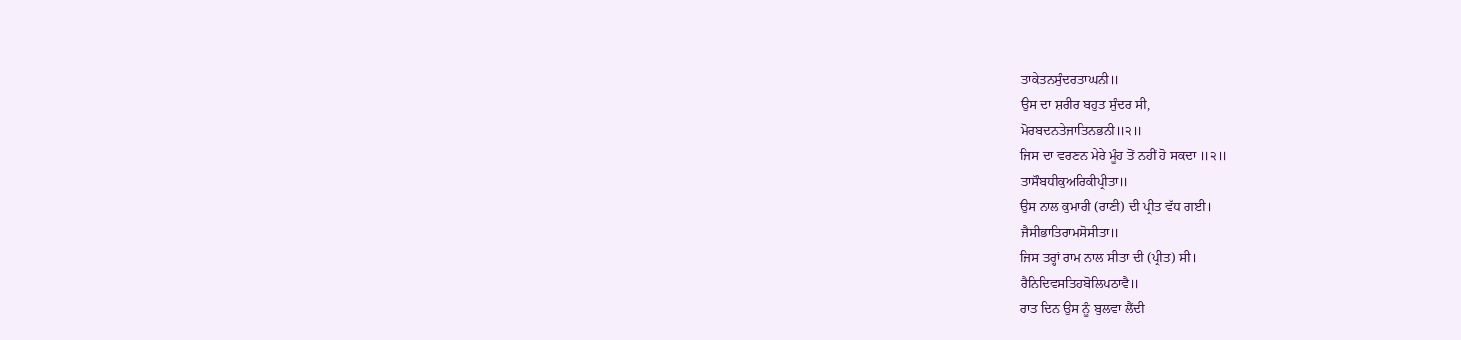ਤਾਕੇਤਨਸੁੰਦਰਤਾਘਨੀ॥
ਉਸ ਦਾ ਸ਼ਰੀਰ ਬਹੁਤ ਸੁੰਦਰ ਸੀ,
ਮੋਰਬਦਨਤੇਜਾਤਿਨਭਨੀ॥੨॥
ਜਿਸ ਦਾ ਵਰਣਨ ਮੇਰੇ ਮੂੰਹ ਤੋਂ ਨਹੀਂ ਹੋ ਸਕਦਾ ॥੨॥
ਤਾਸੌਬਧੀਕੁਅਰਿਕੀਪ੍ਰੀਤਾ॥
ਉਸ ਨਾਲ ਕੁਮਾਰੀ (ਰਾਣੀ) ਦੀ ਪ੍ਰੀਤ ਵੱਧ ਗਈ।
ਜੈਸੀਭਾਤਿਰਾਮਸੋਸੀਤਾ॥
ਜਿਸ ਤਰ੍ਹਾਂ ਰਾਮ ਨਾਲ ਸੀਤਾ ਦੀ (ਪ੍ਰੀਤ) ਸੀ।
ਰੈਨਿਦਿਵਸਤਿਹਬੋਲਿਪਠਾਵੈ॥
ਰਾਤ ਦਿਨ ਉਸ ਨੂੰ ਬੁਲਵਾ ਲੈਂਦੀ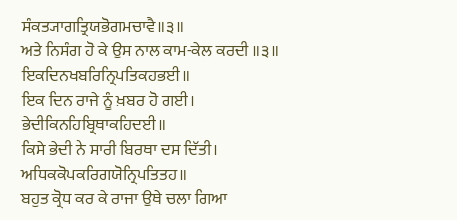ਸੰਕਤ੍ਯਾਗਤ੍ਰਿਯਭੋਗਮਚਾਵੈ॥੩॥
ਅਤੇ ਨਿਸੰਗ ਹੋ ਕੇ ਉਸ ਨਾਲ ਕਾਮ-ਕੇਲ ਕਰਦੀ ॥੩॥
ਇਕਦਿਨਖਬਰਿਨ੍ਰਿਪਤਿਕਹਭਈ॥
ਇਕ ਦਿਨ ਰਾਜੇ ਨੂੰ ਖ਼ਬਰ ਹੋ ਗਈ।
ਭੇਦੀਕਿਨਹਿਬ੍ਰਿਥਾਕਹਿਦਈ॥
ਕਿਸੇ ਭੇਦੀ ਨੇ ਸਾਰੀ ਬਿਰਥਾ ਦਸ ਦਿੱਤੀ।
ਅਧਿਕਕੋਪਕਰਿਗਯੋਨ੍ਰਿਪਤਿਤਹ॥
ਬਹੁਤ ਕ੍ਰੋਧ ਕਰ ਕੇ ਰਾਜਾ ਉਥੇ ਚਲਾ ਗਿਆ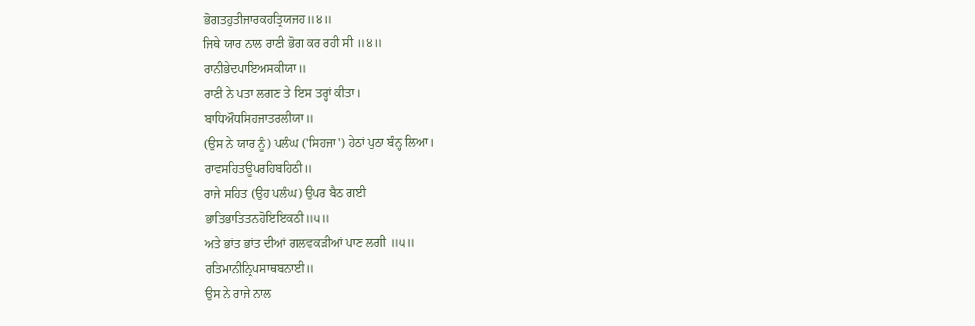ਭੋਗਤਹੁਤੀਜਾਰਕਹਤ੍ਰਿਯਜਹ॥੪॥
ਜਿਥੇ ਯਾਰ ਨਾਲ ਰਾਣੀ ਭੋਗ ਕਰ ਰਹੀ ਸੀ ॥੪॥
ਰਾਨੀਭੇਦਪਾਇਅਸਕੀਯਾ॥
ਰਾਣੀ ਨੇ ਪਤਾ ਲਗਣ ਤੇ ਇਸ ਤਰ੍ਹਾਂ ਕੀਤਾ।
ਬਾਧਿਔਧਸਿਹਜਾਤਰਲੀਯਾ॥
(ਉਸ ਨੇ ਯਾਰ ਨੂੰ) ਪਲੰਘ ('ਸਿਹਜਾ') ਹੇਠਾਂ ਪੁਠਾ ਬੰਨ੍ਹ ਲਿਆ।
ਰਾਵਸਹਿਤਊਪਰਹਿਬਹਿਠੀ॥
ਰਾਜੇ ਸਹਿਤ (ਉਹ ਪਲੰਘ) ਉਪਰ ਬੈਠ ਗਈ
ਭਾਤਿਭਾਤਿਤਨਹੋਇਇਕਠੀ॥੫॥
ਅਤੇ ਭਾਂਤ ਭਾਂਤ ਦੀਆਂ ਗਲਵਕੜੀਆਂ ਪਾਣ ਲਗੀ ॥੫॥
ਰਤਿਮਾਨੀਨ੍ਰਿਪਸਾਥਬਨਾਈ॥
ਉਸ ਨੇ ਰਾਜੇ ਨਾਲ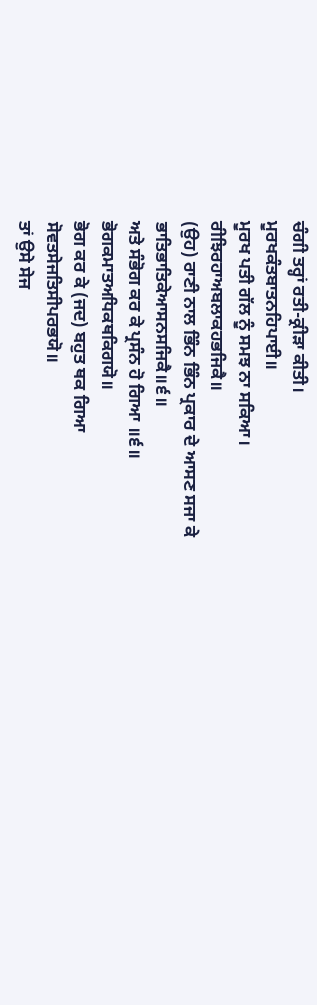ਚੰਗੀ ਤਰ੍ਹਾਂ ਰਤੀ-ਕ੍ਰੀੜਾ ਕੀਤੀ।
ਮੂਰਖਕੰਤਬਾਤਨਹਿਪਾਈ॥
ਮੂਰਖ ਪਤੀ ਗੱਲ ਨੂੰ ਸਮਝ ਨਾ ਸਕਿਆ।
ਰੀਝਿਰਹਾਅਬਲਾਕਹਭਜਿਕੈ॥
(ਉਹ) ਰਾਣੀ ਨਾਲ ਭਿੰਨ ਭਿੰਨ ਪ੍ਰਕਾਰ ਦੇ ਆਸਣ ਸਜਾ ਕੇ
ਭਾਤਿਭਾਤਿਕੇਆਸਨਸਜਿਕੈ॥੬॥
ਅਤੇ ਸੰਭੋਗ ਕਰ ਕੇ ਪ੍ਰਸੰਨ ਹੋ ਗਿਆ ॥੬॥
ਭੋਗਕਮਾਤਅਧਿਕਥਕਿਗਯੋ॥
ਭੋਗ ਕਰ ਕੇ (ਜਦ) ਬਹੁਤ ਥਕ ਗਿਆ
ਸੋਵਤਸੇਜਤਿਸੀਪਰਭਯੋ॥
ਤਾਂ ਉਸੇ ਸੇਜ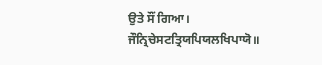ਉਤੇ ਸੌਂ ਗਿਆ।
ਜੌਨ੍ਰਿਚੇਸਟਤ੍ਰਿਯਪਿਯਲਖਿਪਾਯੋ॥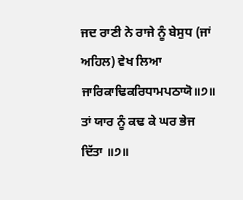ਜਦ ਰਾਣੀ ਨੇ ਰਾਜੇ ਨੂੰ ਬੇਸੁਧ (ਜਾਂ ਅਹਿਲ) ਵੇਖ ਲਿਆ
ਜਾਰਿਕਾਢਿਕਰਿਧਾਮਪਠਾਯੋ॥੭॥
ਤਾਂ ਯਾਰ ਨੂੰ ਕਢ ਕੇ ਘਰ ਭੇਜ ਦਿੱਤਾ ॥੭॥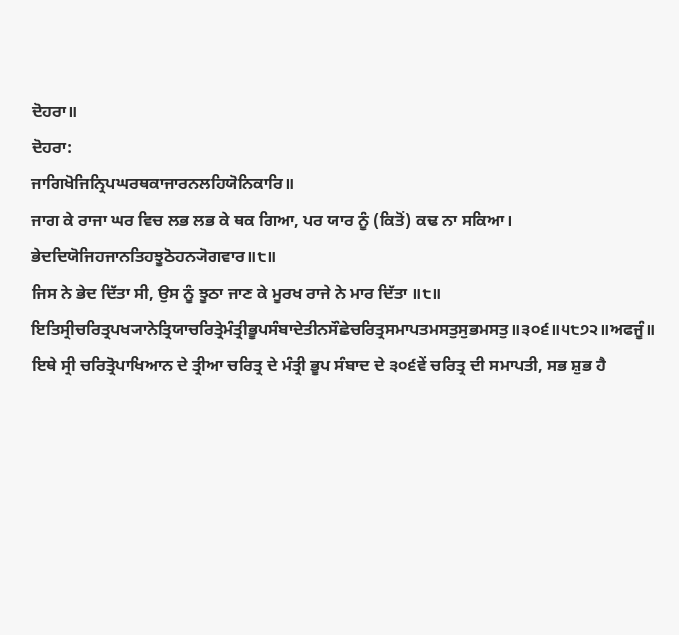ਦੋਹਰਾ॥
ਦੋਹਰਾ:
ਜਾਗਿਖੋਜਿਨ੍ਰਿਪਘਰਥਕਾਜਾਰਨਲਹਿਯੋਨਿਕਾਰਿ॥
ਜਾਗ ਕੇ ਰਾਜਾ ਘਰ ਵਿਚ ਲਭ ਲਭ ਕੇ ਥਕ ਗਿਆ, ਪਰ ਯਾਰ ਨੂੰ (ਕਿਤੋਂ) ਕਢ ਨਾ ਸਕਿਆ।
ਭੇਦਦਿਯੋਜਿਹਜਾਨਤਿਹਝੂਠੋਹਨ੍ਯੋਗਵਾਰ॥੮॥
ਜਿਸ ਨੇ ਭੇਦ ਦਿੱਤਾ ਸੀ, ਉਸ ਨੂੰ ਝੂਠਾ ਜਾਣ ਕੇ ਮੂਰਖ ਰਾਜੇ ਨੇ ਮਾਰ ਦਿੱਤਾ ॥੮॥
ਇਤਿਸ੍ਰੀਚਰਿਤ੍ਰਪਖ੍ਯਾਨੇਤ੍ਰਿਯਾਚਰਿਤ੍ਰੇਮੰਤ੍ਰੀਭੂਪਸੰਬਾਦੇਤੀਨਸੌਛੇਚਰਿਤ੍ਰਸਮਾਪਤਮਸਤੁਸੁਭਮਸਤੁ॥੩੦੬॥੫੮੭੨॥ਅਫਜੂੰ॥
ਇਥੇ ਸ੍ਰੀ ਚਰਿਤ੍ਰੋਪਾਖਿਆਨ ਦੇ ਤ੍ਰੀਆ ਚਰਿਤ੍ਰ ਦੇ ਮੰਤ੍ਰੀ ਭੂਪ ਸੰਬਾਦ ਦੇ ੩੦੬ਵੇਂ ਚਰਿਤ੍ਰ ਦੀ ਸਮਾਪਤੀ, ਸਭ ਸ਼ੁਭ ਹੈ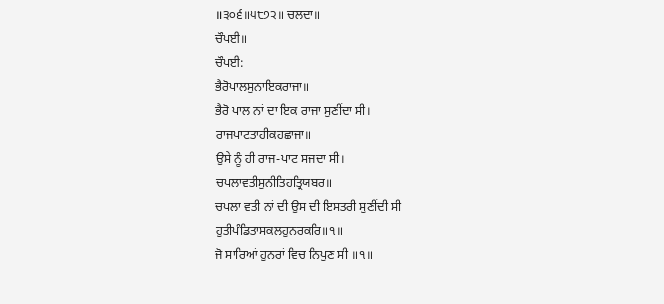॥੩੦੬॥੫੮੭੨॥ ਚਲਦਾ॥
ਚੌਪਈ॥
ਚੌਪਈ:
ਭੈਰੋਪਾਲਸੁਨਾਇਕਰਾਜਾ॥
ਭੈਰੋ ਪਾਲ ਨਾਂ ਦਾ ਇਕ ਰਾਜਾ ਸੁਣੀਂਦਾ ਸੀ।
ਰਾਜਪਾਟਤਾਹੀਕਹਛਾਜਾ॥
ਉਸੇ ਨੂੰ ਹੀ ਰਾਜ-ਪਾਟ ਸਜਦਾ ਸੀ।
ਚਪਲਾਵਤੀਸੁਨੀਤਿਹਤ੍ਰਿਯਬਰ॥
ਚਪਲਾ ਵਤੀ ਨਾਂ ਦੀ ਉਸ ਦੀ ਇਸਤਰੀ ਸੁਣੀਂਦੀ ਸੀ
ਹੁਤੀਪੰਡਿਤਾਸਕਲਹੁਨਰਕਰਿ॥੧॥
ਜੋ ਸਾਰਿਆਂ ਹੁਨਰਾਂ ਵਿਚ ਨਿਪੁਣ ਸੀ ॥੧॥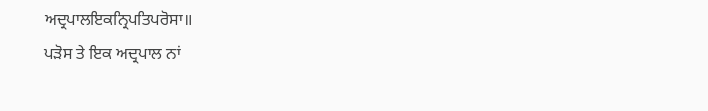ਅਦ੍ਰਪਾਲਇਕਨ੍ਰਿਪਤਿਪਰੋਸਾ॥
ਪੜੋਸ ਤੇ ਇਕ ਅਦ੍ਰਪਾਲ ਨਾਂ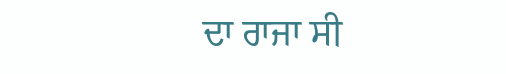ਦਾ ਰਾਜਾ ਸੀ